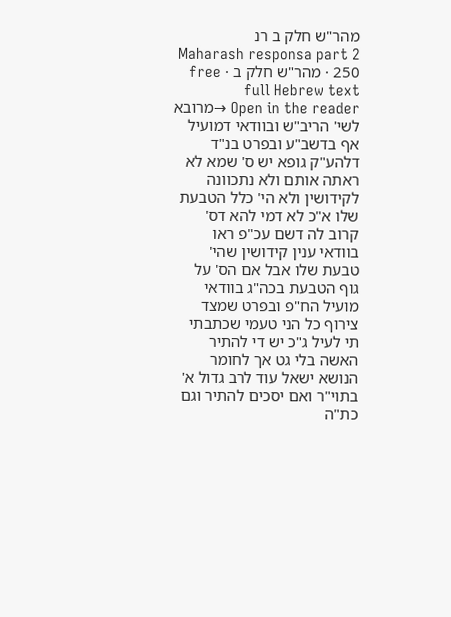מהר"ש חלק ב רנ
Maharash responsa part 2 250 · מהר"ש חלק ב · free full Hebrew text
Open in the reader →מרובא לשי' הריב"ש ובוודאי דמועיל אף בדשב"ע ובפרט בנ"ד דלהע"ק גופא יש ס' שמא לא ראתה אותם ולא נתכוונה לקידושין ולא הי' כלל הטבעת שלו א"כ לא דמי להא דס' קרוב לה דשם עכ"פ ראו בוודאי ענין קידושין שהי' טבעת שלו אבל אם הס' על גוף הטבעת בכה"ג בוודאי מועיל הח"פ ובפרט שמצד צירוף כל הני טעמי שכתבתי תי לעיל ג"כ יש די להתיר האשה בלי גט אך לחומר הנושא ישאל עוד לרב גדול א' בתוי"ר ואם יסכים להתיר וגם כת"ה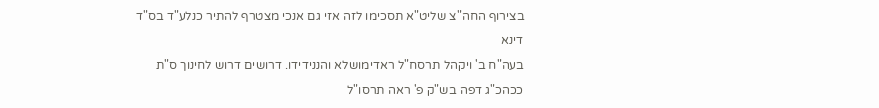בצירוף החה"צ שליט"א תסכימו לזה אזי גם אנכי מצטרף להתיר כנלע"ד בס"ד דינא
בעה"ח ב' ויקהל תרסח"ל ראדימושלא והננידידו. דרושים דרוש לחינוך ס"ת ככהכ"ג דפה בש"ק פ' ראה תרסו"ל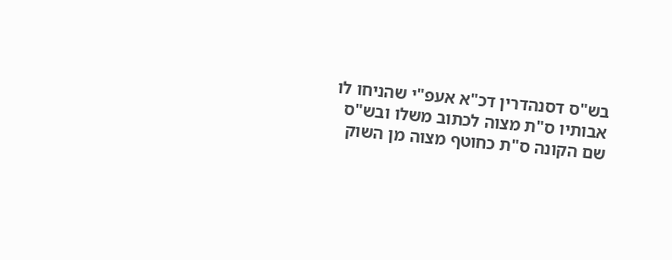בש"ס דסנהדרין דכ"א אעפ"י שהניחו לו אבותיו ס"ת מצוה לכתוב משלו ובש"ס שם הקונה ס"ת כחוטף מצוה מן השוק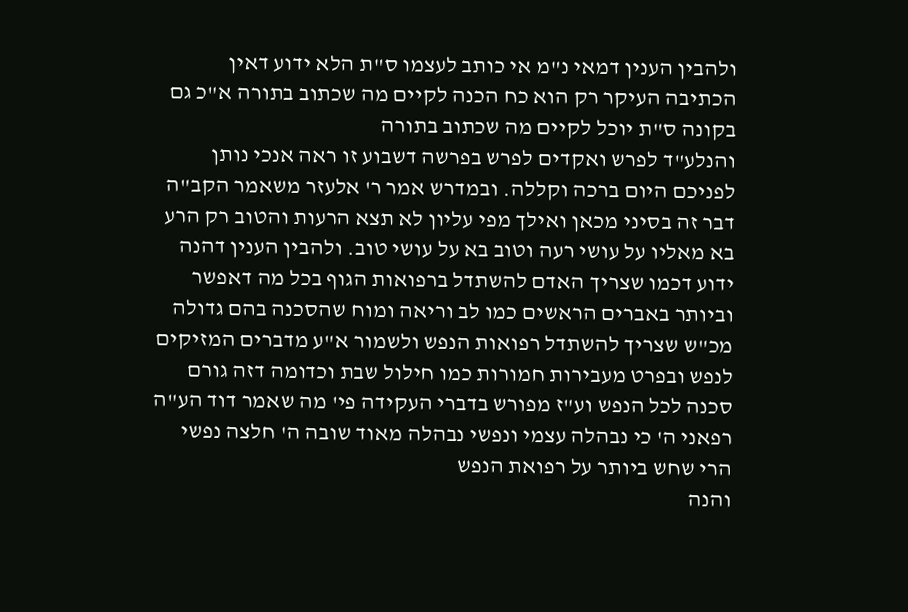ולהבין הענין דמאי נ"מ אי כותב לעצמו ס"ת הלא ידוע דאין הכתיבה העיקר רק הוא כח הכנה לקיים מה שכתוב בתורה א"כ גם בקונה ס"ת יוכל לקיים מה שכתוב בתורה
והנלע"ד לפרש ואקדים לפרש בפרשה דשבוע זו ראה אנכי נותן לפניכם היום ברכה וקללה. ובמדרש אמר ר' אלעזר משאמר הקב"ה דבר זה בסיני מכאן ואילך מפי עליון לא תצא הרעות והטוב רק הרע בא מאליו על עושי רעה וטוב בא על עושי טוב. ולהבין הענין דהנה ידוע דכמו שצריך האדם להשתדל ברפואות הגוף בכל מה דאפשר וביותר באברים הראשים כמו לב וריאה ומוח שהסכנה בהם גדולה מכ"ש שצריך להשתדל רפואות הנפש ולשמור א"ע מדברים המזיקים לנפש ובפרט מעבירות חמורות כמו חילול שבת וכדומה דזה גורם סכנה לכל הנפש וע"ז מפורש בדברי העקידה פי' מה שאמר דוד הע"ה רפאני ה' כי נבהלה עצמי ונפשי נבהלה מאוד שובה ה' חלצה נפשי הרי שחש ביותר על רפואת הנפש
והנה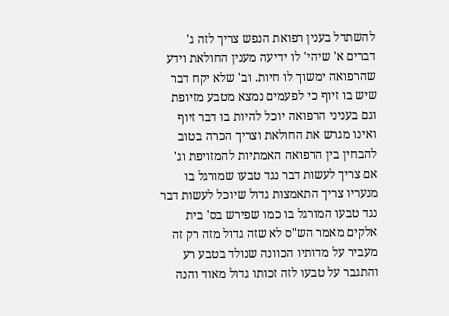להשתדל בענין רפואת הנפש צריך לזה ג' דברים א' שיהי' לו ידיעה מענין החולאת וידע שהרפואה ימשוך לו חיות. וב' שלא יקח דבר שיש בו זיוף כי לפעמים נמצא מטבע מזיופת וגם בעניני הרפואה יוכל להיות בו דבר זיוף ואינו מגרש את החולאת וצריך הכרה בטוב להבחין בין הרפואה האמתיות להמזויפת וג' אם צריך לעשות דבר נגד טבעו שמורגל בו מנעריו צריך התאמצות גדול שיוכל לעשות דבר נגד טבעו המורגל בו כמו שפירש בס' בית אלקים מאמר הש"ס לא שזה גדול מזה רק זה מעביר על מדותיו הכוונה שנולד בטבע רע והתגבר על טבעו לזה זכותו גדול מאוד והנה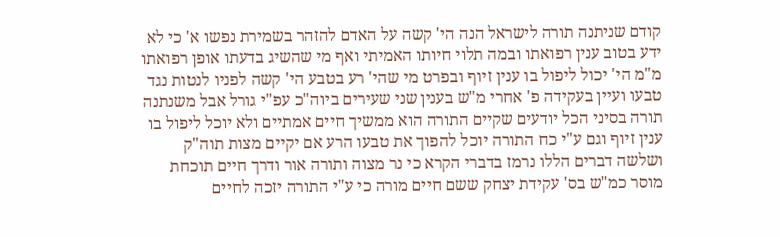קודם שניתנה תורה לישראל הנה הי' קשה על האדם להזהר בשמירת נפשו א' כי לא ידע בטוב ענין רפואתו ובמה תלוי חיותו האמיתי ואף מי שהשיג בדעתו אופן רפואתו מ"מ הי' יכול ליפול בו ענין זיוף ובפרט מי שהי' רע בטבע הי' קשה לפניו לנטות נגד טבעו ועיין בעקידה פ' אחרי מ"ש בענין שני שעירים ביוה"כ עפ"י גורל אבל משנתנה תורה בסיני הכל יודעים שקיים התורה הוא ממשיך חיים אמתיים ולא יוכל ליפול בו ענין זיוף וגם ע"י כח התורה יוכל להפוך את טבעו הרע אם יקיים מצות תוה"ק ושלשה דברים הללו נרמז בדברי הקרא כי נר מצוה ותורה אור ודרך חיים תוכחת מוסר כמ"ש בס' עקידת יצחק ששם חיים מורה כי ע"י התורה יזכה לחיים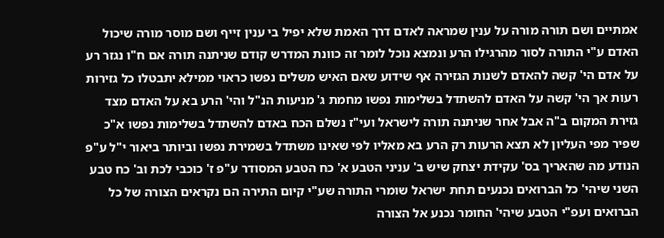אמתיים ושם תורה מורה על ענין שמראה לאדם דרך האמת שלא יפיל בי ענין זייף ושם מוסר מורה שיכול האדם ע"י התורה לסור מהרגילו הרע ונמצא נוכל לומר זה כוונת המדרש קודם שניתנה תורה אם ח"ו נגזר רע על אדם הי' קשה להאדם לשנות הגזירה אף שידוע שאם האיש משלים נפשו כראוי ממילא יתבטלו כל גזירות רעות אך הי' קשה על האדם להשתדל בשלימות נפשו מחמת ג' מניעות הנ"ל והי' הרע בא על האדם מצד גזירת המקום ב"ה אבל אחר שניתנה תורה לישראל ועי"ז נשלם הכח באדם להשתדל בשלימות נפשו א"כ שפיר מפי העליון לא תצא הרעות רק הרע בא מאליו לפי שאינו משתדל בשמירת נפשו וביותר ביאור י"ל ע"פ הנודע מה שהאריך בס' עקידת יצחק שיש ב' עניני הטבע א' כח הטבע המסודר ע"פ ז' כוכבי לכת וב' כח טבע השני שיהי' כל הברואים נכנעים תחת ישראל שומרי התורה שע"י קיום התירה הם נקראים הצורה של כל הברואים ועפ"י הטבע שיהי' החומר נכנע אל הצורה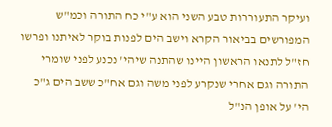ועיקר התעוררות טבע השני הוא ע"י כח התורה וכמ"ש המפורשים בביאור הקרא וישב הים לפנות בוקר לאיתנו ופרשו חז"ל לתנאו הראשון היינו שהתנה שיהי' נכנע לפני שומרי התורה וגם אחרי שנקרע לפני משה וגם אח"כ ששב הים ג"כ הי' על אופן הנ"ל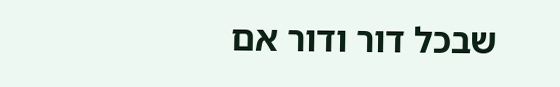שבכל דור ודור אם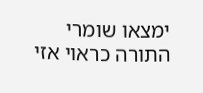ימצאו שומרי התורה כראוי אזי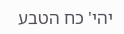יהי' כח הטבע